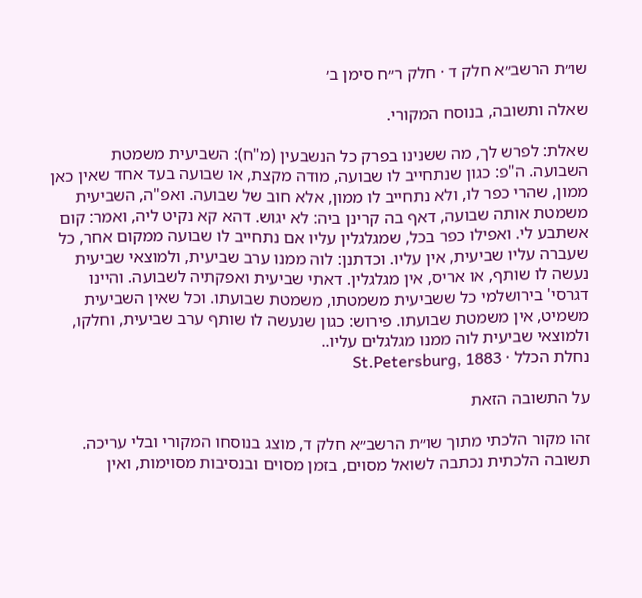שו״ת הרשב״א חלק ד · חלק ר״ח סימן ב׳

שאלה ותשובה, בנוסח המקורי.

שאלת: לפרש לך, מה ששנינו בפרק כל הנשבעין (מ"ח): השביעית משמטת השבועה. ה"פ: כגון שנתחייב לו שבועה, מודה מקצת, או שבועה בעד אחד שאין כאן ממון, שהרי כפר לו, ולא נתחייב לו ממון, אלא חוב של שבועה. ואפ"ה, השביעית משמטת אותה שבועה, דאף בה קרינן ביה: לא יגוש. דהא קא נקיט ליה, ואמר: קום אשתבע לי. ואפילו כפר בכל, שמגלגלין עליו אם נתחייב לו שבועה ממקום אחר, כל שעברה עליו שביעית, אין עליו. וכדתנן: לוה ממנו ערב שביעית, ולמוצאי שביעית נעשה לו שותף, או אריס, אין מגלגלין. דאתי שביעית ואפקתיה לשבועה. והיינו דגרסי' בירושלמי כל ששביעית משמטתו, משמטת שבועתו. וכל שאין השביעית משמיט, אין משמטת שבועתו. פירוש: כגון שנעשה לו שותף ערב שביעית, וחלקו, ולמוצאי שביעית לוה ממנו מגלגלים עליו..
נחלת הכלל · St.Petersburg, 1883

על התשובה הזאת

זהו מקור הלכתי מתוך שו״ת הרשב״א חלק ד, מוצג בנוסחו המקורי ובלי עריכה. תשובה הלכתית נכתבה לשואל מסוים, בזמן מסוים ובנסיבות מסוימות, ואין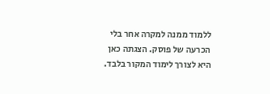ללמוד ממנה למקרה אחר בלי הכרעה של פוסק. הצגתה כאן היא לצורך לימוד המקור בלבד.